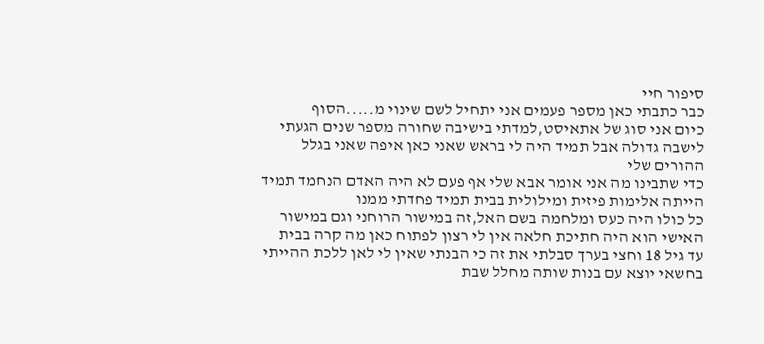סיפור חיי
כבר כתבתי כאן מספר פעמים אני יתחיל לשם שינוי מ.....הסוף
כיום אני סוג של אתאיסט,למדתי בישיבה שחורה מספר שנים הגעתי לישבה גדולה אבל תמיד היה לי בראש שאני כאן איפה שאני בגלל ההורים שלי
כדי שתבינו מה אני אומר אבא שלי אף פעם לא היה האדם הנחמד תמיד הייתה אלימות פיזית ומילולית בבית תמיד פחדתי ממנו
כל כולו היה כעס ומלחמה בשם האל,זה במישור הרוחני וגם במישור האישי הוא היה חתיכת חלאה אין לי רצון לפתוח כאן מה קרה בבית
עד גיל 18 וחצי בערך סבלתי את זה כי הבנתי שאין לי לאן ללכת ההייתי בחשאי יוצא עם בנות שותה מחלל שבת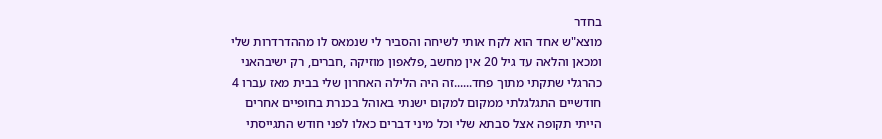בחדר
מוצא"ש אחד הוא לקח אותי לשיחה והסביר לי שנמאס לו מההדרדרות שלי ומכאן והלאה עד גיל 20 אין מחשב ,פלאפון מוזיקה ,חברים, רק ישיבהאני כהרגלי שתקתי מתוך פחד......זה היה הלילה האחרון שלי בבית מאז עברו 4 חודשיים התגלגלתי ממקום למקום ישנתי באוהל בכנרת בחופיים אחרים הייתי תקופה אצל סבתא שלי וכל מיני דברים כאלו לפני חודש התגייסתי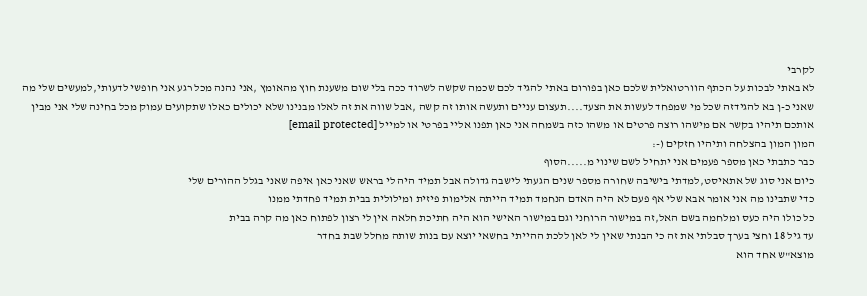לקרבי
לא באתי לבכות על הכתף הוורטואלית שלכם כאן בפורום באתי להגיד לכם שכמה שקשה לשרוד ככה בלי שום משענת חוץ מהאומץ ,אני נהנה מכל רגע אני חופשי לדעותי,למעשים שלי מה שאני כ-ן בא להגידזה שכל מי שמפחד לעשות את הצעד....תעצום עניים ותעשה אותו זה קשה ,אבל שווה את זה לאלו מבנינו שלא יכולים כאלו שתקועים עמוק מכל בחינה שלי אני מבין אותכם תיהיו בקשר אם מישהו רוצה פרטים או משהו כזה בשמחה אני כאן תפנו אליי בפרטי או למייל [email protected]
המון המון בהצלחה ותיהיו חזקים (-:
כבר כתבתי כאן מספר פעמים אני יתחיל לשם שינוי מ.....הסוף
כיום אני סוג של אתאיסט,למדתי בישיבה שחורה מספר שנים הגעתי לישבה גדולה אבל תמיד היה לי בראש שאני כאן איפה שאני בגלל ההורים שלי
כדי שתבינו מה אני אומר אבא שלי אף פעם לא היה האדם הנחמד תמיד הייתה אלימות פיזית ומילולית בבית תמיד פחדתי ממנו
כל כולו היה כעס ומלחמה בשם האל,זה במישור הרוחני וגם במישור האישי הוא היה חתיכת חלאה אין לי רצון לפתוח כאן מה קרה בבית
עד גיל 18 וחצי בערך סבלתי את זה כי הבנתי שאין לי לאן ללכת ההייתי בחשאי יוצא עם בנות שותה מחלל שבת בחדר
מוצא"ש אחד הוא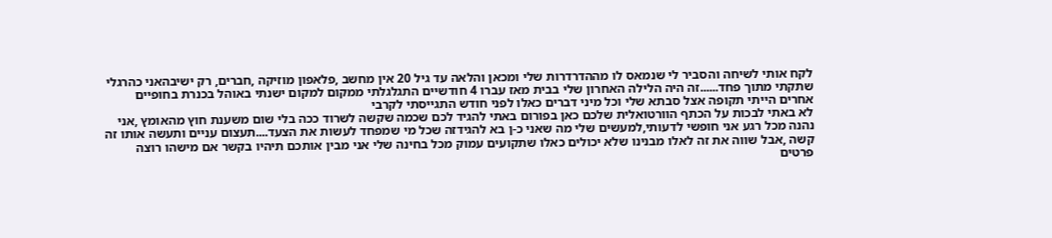לקח אותי לשיחה והסביר לי שנמאס לו מההדרדרות שלי ומכאן והלאה עד גיל 20 אין מחשב ,פלאפון מוזיקה ,חברים, רק ישיבהאני כהרגלי שתקתי מתוך פחד......זה היה הלילה האחרון שלי בבית מאז עברו 4 חודשיים התגלגלתי ממקום למקום ישנתי באוהל בכנרת בחופיים אחרים הייתי תקופה אצל סבתא שלי וכל מיני דברים כאלו לפני חודש התגייסתי לקרבי
לא באתי לבכות על הכתף הוורטואלית שלכם כאן בפורום באתי להגיד לכם שכמה שקשה לשרוד ככה בלי שום משענת חוץ מהאומץ ,אני נהנה מכל רגע אני חופשי לדעותי,למעשים שלי מה שאני כ-ן בא להגידזה שכל מי שמפחד לעשות את הצעד....תעצום עניים ותעשה אותו זה קשה ,אבל שווה את זה לאלו מבנינו שלא יכולים כאלו שתקועים עמוק מכל בחינה שלי אני מבין אותכם תיהיו בקשר אם מישהו רוצה פרטים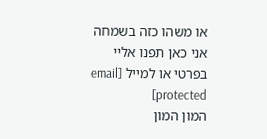או משהו כזה בשמחה אני כאן תפנו אליי בפרטי או למייל [email protected]
המון המון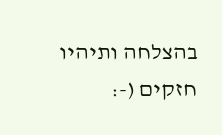בהצלחה ותיהיו חזקים (-: